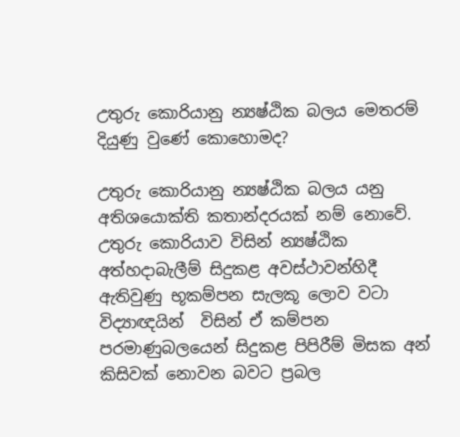උතුරු කොරියානු න්‍යෂ්ඨික බලය මෙතරම් දියුණු වුණේ කොහොමද?

උතුරු කොරියානු න්‍යෂ්ඨික බලය යනු අතිශයොක්ති කතාන්දරයක් නම් නොවේ. උතුරු කොරියාව විසින් න්‍යෂ්ඨික අත්හදාබැලීම් සිදුකළ අවස්ථාවන්හිදී ඇතිවුණු භූකම්පන සැලකූ ලොව වටා විද්‍යාඥයින්  විසින් ඒ කම්පන පරමාණුබලයෙන් සිදුකළ පිපිරීම් මිසක අන් කිසිවක් නොවන බවට ප්‍රබල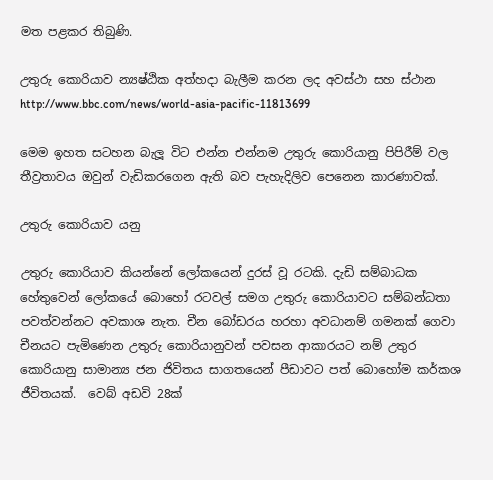මත පළකර තිබුණි.

උතුරු කොරියාව න්‍යෂ්ඨික අත්හදා බැලීම කරන ලද අවස්ථා සහ ස්ථාන http://www.bbc.com/news/world-asia-pacific-11813699

මෙම ඉහත සටහන බැලූ විට එන්න එන්නම උතුරු කොරියානු පිපිරීම් වල තීව්‍රතාවය ඔවුන් වැඩිකරගෙන ඇති බව පැහැදිලිව පෙනෙන කාරණාවක්.

උතුරු කොරියාව යනු

උතුරු කොරියාව කියන්නේ ලෝකයෙන් දුරස් වූ රටකි. දැඩි සම්බාධක හේතුවෙන් ලෝකයේ බොහෝ රටවල් සමග උතුරු කොරියාවට සම්බන්ධතා පවත්වන්නට අවකාශ නැත. චීන බෝඩරය හරහා අවධානම් ගමනක් ගෙවා  චීනයට පැමිණෙන උතුරු කොරියානුවන් පවසන ආකාරයට නම් උතුර කොරියානු සාමාන්‍ය ජන ජිවිතය සාගතයෙන් පීඩාවට පත් බොහෝම කර්කශ ජීවිතයක්.  වෙබ් අඩවි 28ක්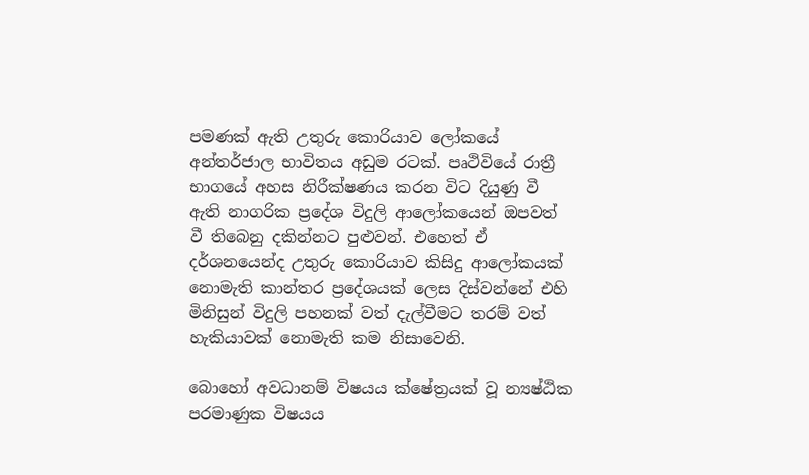පමණක් ඇති උතුරු කොරියාව ලෝකයේ අන්තර්ජාල භාවිතය අඩුම රටක්. පෘථිවියේ රාත්‍රී භාගයේ අහස නිරීක්ෂණය කරන විට දියුණු වී ඇති නාගරික ප්‍රදේශ විදුලි ආලෝකයෙන් ඔපවත් වී තිබෙනු දකින්නට පුළුවන්. එහෙත් ඒ දර්ශනයෙන්ද උතුරු කොරියාව කිසිදු ආලෝකයක් නොමැති කාන්තර ප්‍රදේශයක් ලෙස දිස්වන්නේ එහි මිනිසුන් විදුලි පහනක් වත් දැල්වීමට තරම් වත් හැකියාවක් නොමැති කම නිසාවෙනි.

බොහෝ අවධානම් විෂයය ක්ෂේත්‍රයක් වූ න්‍යෂ්ඨික පරමාණුක විෂයය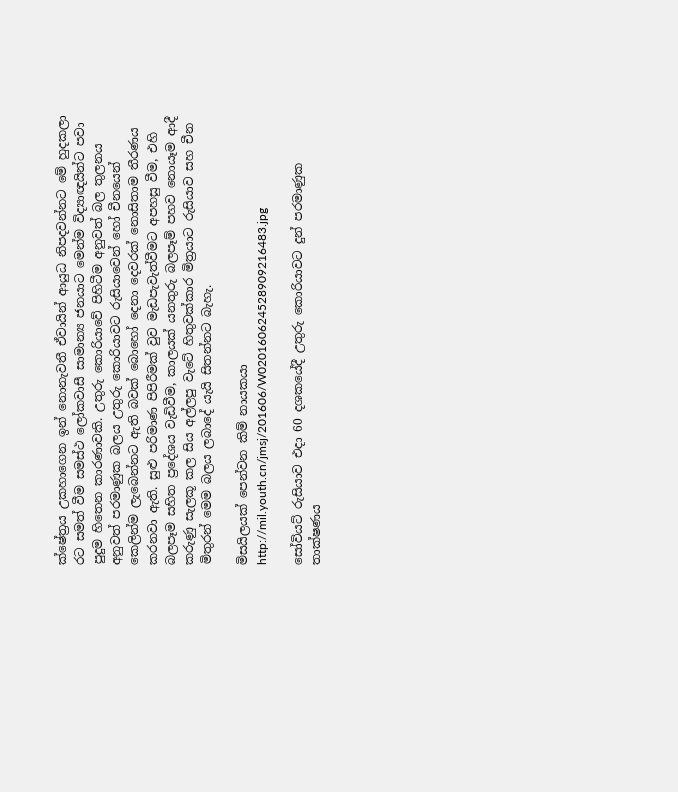ක්ෂේත්‍රය උකහාගෙන ඉන් නොනැවතී ඒවායින් ආයුධ නිපදවන්නට මේ හුදකලා රට සමත් වීම සමස්ථ ලෝකවාසී සාමාන්‍ය ජනයාට මෙන්ම විද්‍යාඥයින්ට පවා පුදුම හිතෙන කාරණාවකි. උතුරු කොරියාවේ පිහිටීම අනුවත් බල තුලනය අනුවත් පරමාණුක බලය උතුරු කොරියාවට රුසියාවෙන් හෝ චීනයෙන් කෙලින්ම ලැබෙන්නට ඇති බවක් බොහෝ දෙනා දෙවරක් නොසිතාම තීරණය කරනවා ඇති. සුළු පරිමාණ පිපිරීමක් වුව මැඩපැවැත්වීමට අපහසු වීම, එහි බලපෑම සහිත ප්‍රදේශය වැඩිවීම, කාලයක් යනතුරු බලපෑම් පහව නොයෑම ආදී කරුණු සැලකූ කල සිය අල්ලපු වැටේ හිතුවක්කාර මිත්‍රයාට රුසියාව සහ චීන මිතුරන් මෙම බලය ලබාදේ යැයි සිතන්නට බැහැ.

මිසයිලයක් පෙන්වන කිම් නායකයා http://mil.youth.cn/jmsj/201606/W020160624528909216483.jpg

සෝවියට් රුසියාව එදා 60 දශකයේදී උතුරු කොරියාවට දුන් පරමාණුක තාක්ෂණය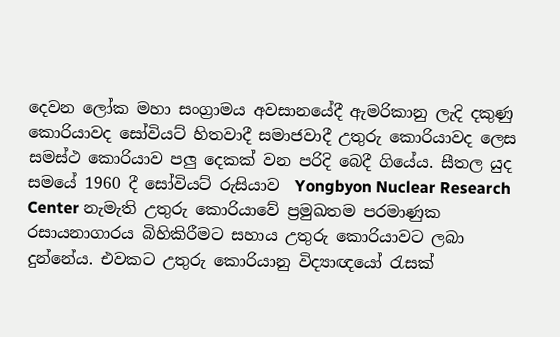දෙවන ලෝක මහා සංග්‍රාමය අවසානයේදී ඇමරිකානු ලැදි දකුණු කොරියාවද සෝවියට් හිතවාදී සමාජවාදී උතුරු කොරියාවද ලෙස සමස්ථ කොරියාව පලු දෙකක් වන පරිදි බෙදී ගියේය. සීතල යුද සමයේ 1960 දී සෝවියට් රුසියාව  Yongbyon Nuclear Research Center නැමැති උතුරු කොරියාවේ ප්‍රමුඛතම පරමාණුක රසායනාගාරය බිහිකිරීමට සහාය උතුරු කොරියාවට ලබා දුන්නේය. එවකට උතුරු කොරියානු විද්‍යාඥයෝ රැසක්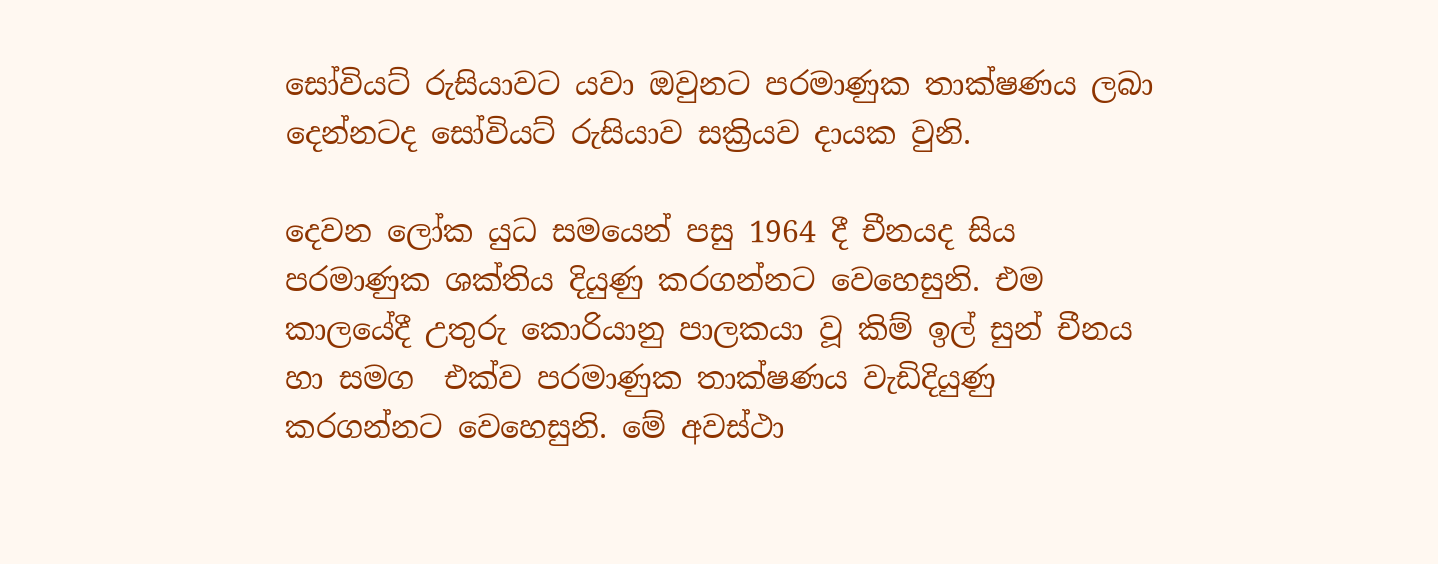සෝවියට් රුසියාවට යවා ඔවුනට පරමාණුක තාක්ෂණය ලබා දෙන්නටද සෝවියට් රුසියාව සක්‍රියව දායක වුනි.

දෙවන ලෝක යුධ සමයෙන් පසු 1964 දී චීනයද සිය පරමාණුක ශක්තිය දියුණු කරගන්නට වෙහෙසුනි. එම කාලයේදී උතුරු කොරියානු පාලකයා වූ කිම් ඉල් සුන් චීනය හා සමග  එක්ව පරමාණුක තාක්ෂණය වැඩිදියුණු කරගන්නට වෙහෙසුනි. මේ අවස්ථා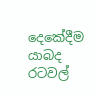දෙකේදීම යාබද රටවල්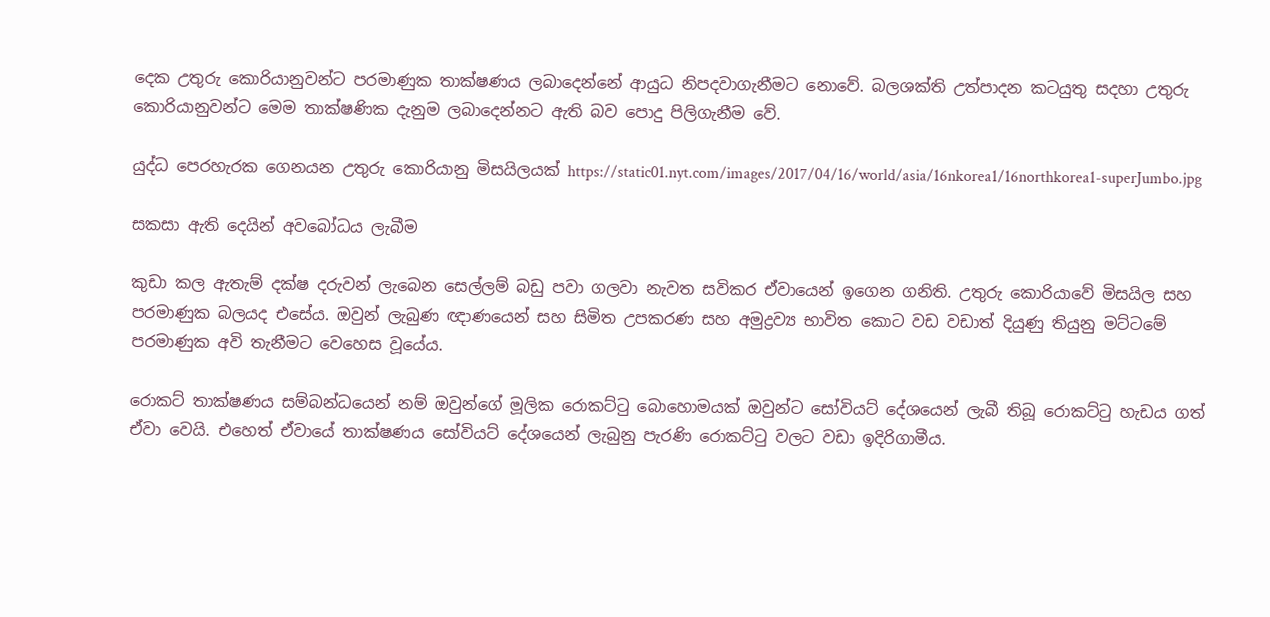දෙක උතුරු කොරියානුවන්ට පරමාණුක තාක්ෂණය ලබාදෙන්නේ ආයුධ නිපදවාගැනීමට නොවේ. බලශක්ති උත්පාදන කටයුතු සදහා උතුරු කොරියානුවන්ට මෙම තාක්ෂණික දැනුම ලබාදෙන්නට ඇති බව පොදු පිලිගැනීම වේ.

යුද්ධ පෙරහැරක ගෙනයන උතුරු කොරියානු මිසයිලයක් https://static01.nyt.com/images/2017/04/16/world/asia/16nkorea1/16northkorea1-superJumbo.jpg

සකසා ඇති දෙයින් අවබෝධය ලැබීම

කුඩා කල ඇතැම් දක්ෂ දරුවන් ලැබෙන සෙල්ලම් බඩු පවා ගලවා නැවත සවිකර ඒවායෙන් ඉගෙන ගනිති. උතුරු කොරියාවේ මිසයිල සහ පරමාණුක බලයද එසේය. ඔවුන් ලැබුණ ඥාණයෙන් සහ සිමිත උපකරණ සහ අමුද්‍රව්‍ය භාවිත කොට වඩ වඩාත් දියුණු තියුනු මට්ටමේ පරමාණුක අවි තැනීමට වෙහෙස වූයේය.

රොකට් තාක්ෂණය සම්බන්ධයෙන් නම් ඔවුන්ගේ මූලික රොකට්ටු බොහොමයක් ඔවුන්ට සෝවියට් දේශයෙන් ලැබී තිබූ රොකට්ටු හැඩය ගත් ඒවා වෙයි. එහෙත් ඒවායේ තාක්ෂණය සෝවියට් දේශයෙන් ලැබුනු පැරණි රොකට්ටු වලට වඩා ඉදිරිගාමීය.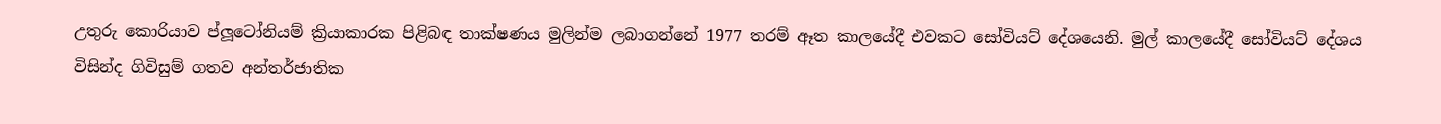උතුරු කොරියාව ප්ලූටෝනියම් ක්‍රියාකාරක පිළිබඳ තාක්ෂණය මුලින්ම ලබාගන්නේ 1977 තරම් ඈත කාලයේදී එවකට සෝවියට් දේශයෙනි. මුල් කාලයේදී සෝවියට් දේශය විසින්ද ගිවිසුම් ගතව අන්තර්ජාතික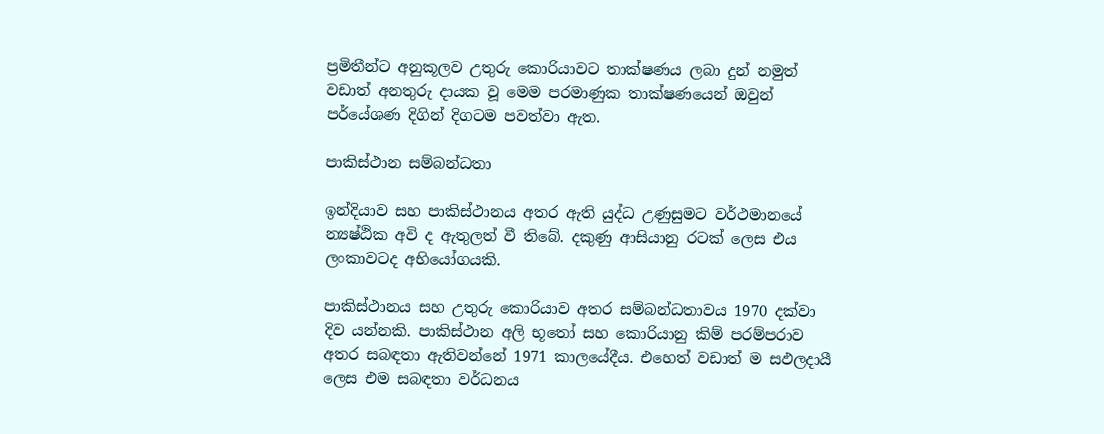ප්‍රමිතීන්ට අනුකූලව උතුරු කොරියාවට තාක්ෂණය ලබා දුන් නමුත් වඩාත් අනතුරු දායක වූ මෙම පරමාණුක තාක්ෂණයෙන් ඔවුන් පර්යේශණ දිගින් දිගටම පවත්වා ඇත.

පාකිස්ථාන සම්බන්ධතා

ඉන්දියාව සහ පාකිස්ථානය අතර ඇති යුද්ධ උණුසුමට වර්ථමානයේ න්‍යෂ්ඨික අවි ද ඇතුලත් වී තිබේ. දකුණු ආසියානු රටක් ලෙස එය ලංකාවටද අභියෝගයකි.

පාකිස්ථානය සහ උතුරු කොරියාව අතර සම්බන්ධතාවය 1970 දක්වා දිව යන්නකි. පාකිස්ථාන අලි භූතෝ සහ කොරියානු කිම් පරම්පරාව අතර සබඳතා ඇතිවන්නේ 1971 කාලයේදීය. එහෙත් වඩාත් ම සඵලදායී ලෙස එම සබඳතා වර්ධනය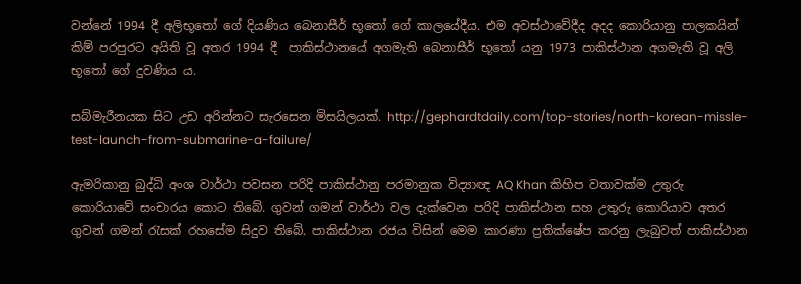වන්නේ 1994 දී අලිභූතෝ ගේ දියණිය බෙනාසීර් භූතෝ ගේ කාලයේදීය. එම අවස්ථාවේදීද අදද කොරියානු පාලකයින් කිම් පරපුරට අයිති වූ අතර 1994 දී  පාකිස්ථානයේ අගමැති බෙනාසීර් භූතෝ යනු 1973 පාකිස්ථාන අගමැති වූ අලි භූතෝ ගේ දුවණිය ය.

සබ්මැරීනයක සිට උඩ අරින්නට සැරසෙන මිසයිලයක්. http://gephardtdaily.com/top-stories/north-korean-missle-test-launch-from-submarine-a-failure/

ඇමරිකානු බුද්ධි අංශ වාර්ථා පවසන පරිදි පාකිස්ථානු පරමානුක විද්‍යාඥ AQ Khan කිහිප වතාවක්ම උතුරු කොරියාවේ සංචාරය කොට තිබේ. ගුවන් ගමන් වාර්ථා වල දැක්වෙන පරිදි පාකිස්ථාන සහ උතුරු කොරියාව අතර ගුවන් ගමන් රැසක් රහසේම සිදුව තිබේ. පාකිස්ථාන රජය විසින් මෙම කාරණා ප්‍රතික්ෂේප කරනු ලැබුවත් පාකිස්ථාන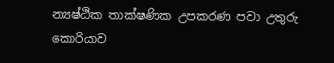න්‍යෂ්ඨික තාක්ෂණික උපකරණ පවා උතුරු කොරියාව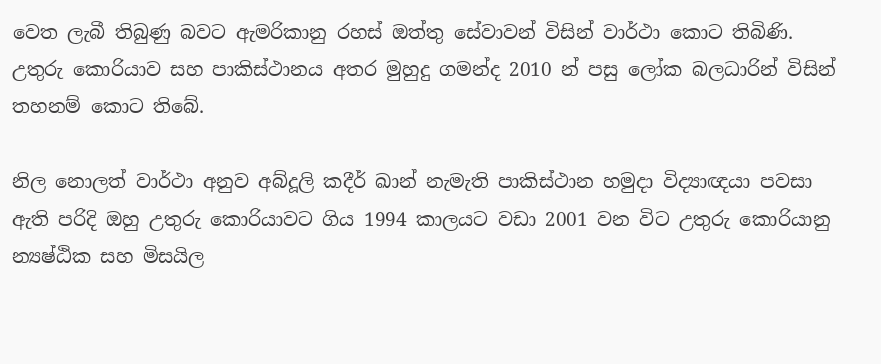වෙත ලැබී තිබුණු බවට ඇමරිකානු රහස් ඔත්තු සේවාවන් විසින් වාර්ථා කොට තිබිණි. උතුරු කොරියාව සහ පාකිස්ථානය අතර මුහුදු ගමන්ද 2010 න් පසු ලෝක බලධාරින් විසින් තහනම් කොට තිබේ.

නිල නොලත් වාර්ථා අනුව අබ්දූලි කදීර් ඛාන් නැමැති පාකිස්ථාන හමුදා විද්‍යාඥයා පවසා ඇති පරිදි ඔහු උතුරු කොරියාවට ගිය 1994 කාලයට වඩා 2001 වන විට උතුරු කොරියානු න්‍යෂ්ඨික සහ මිසයිල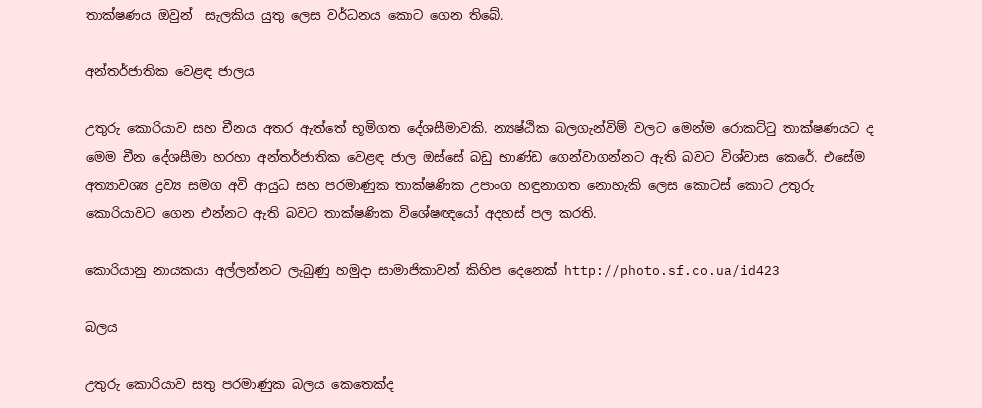තාක්ෂණය ඔවුන්  සැලකිය යුතු ලෙස වර්ධනය කොට ගෙන තිබේ.

අන්තර්ජාතික වෙළඳ ජාලය

උතුරු කොරියාව සහ චීනය අතර ඇත්තේ භූමිගත දේශසීමාවකි. න්‍යෂ්ඨික බලගැන්විම් වලට මෙන්ම රොකට්ටු තාක්ෂණයට ද මෙම චීන දේශසීමා හරහා අන්තර්ජාතික වෙළඳ ජාල ඔස්සේ බඩු භාණ්ඩ ගෙන්වාගන්නට ඇති බවට විශ්වාස කෙරේ. එසේම අත්‍යාවශ්‍ය ද්‍රව්‍ය සමග අවි ආයුධ සහ පරමාණුක තාක්ෂණික උපාංග හඳුනාගත නොහැකි ලෙස කොටස් කොට උතුරු කොරියාවට ගෙන එන්නට ඇති බවට තාක්ෂණික විශේෂඥයෝ අදහස් පල කරති.

කොරියානු නායකයා අල්ලන්නට ලැබුණු හමුදා සාමාජිකාවන් කිහිප දෙනෙක් http://photo.sf.co.ua/id423

බලය

උතුරු කොරියාව සතු පරමාණුක බලය කෙතෙක්ද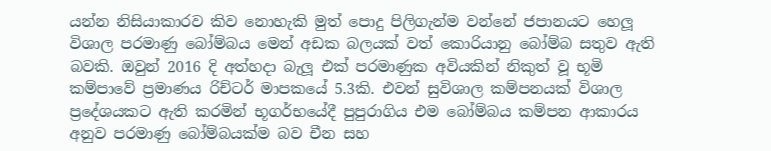යන්න නිසියාකාරව කිව නොහැකි මුත් පොදු පිලිගැන්ම වන්නේ ජපානයට හෙලූ විශාල පරමාණු බෝම්බය මෙන් අඩක බලයක් වත් කොරියානු බෝම්බ සතුව ඇති බවකි. ඔවුන් 2016 දි අත්හදා බැලූ එක් පරමාණුක අවියකින් නිකුත් වූ භූමි කම්පාවේ ප්‍රමාණය රිච්ටර් මාපකයේ 5.3කි. එවන් සුවිශාල කම්පනයක් විශාල ප්‍රදේශයකට ඇති කරමින් භූගර්භයේදී පුපුරාගිය එම බෝම්බය කම්පන ආකාරය අනුව පරමාණු බෝම්බයක්ම බව චීන සහ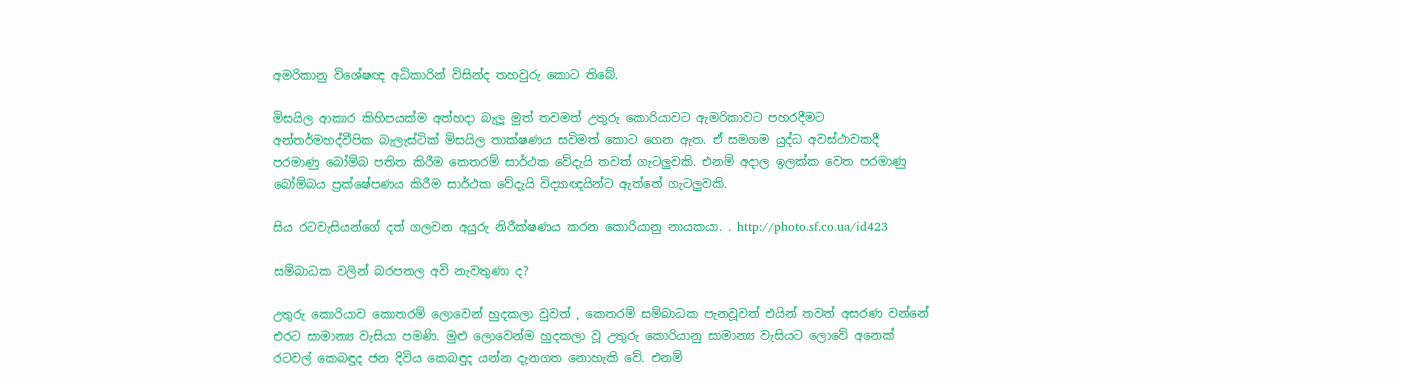අමරිකානු විශේෂඥ අධිකාරින් විසින්ද තහවුරු කොට තිබේ.

මිසයිල ආකාර කිහිපයක්ම අත්හදා බැලූ මුත් තවමත් උතුරු කොරියාවට ඇමරිකාවට පහරදීමට අන්තර්මහද්වීපික බැලැස්ටික් මිසයිල තාක්ෂණය සවිමත් කොට ගෙන ඇත. ඒ සමගම යුද්ධ අවස්ථාවකදී පරමාණු බෝම්බ පතිත කිරීම කෙතරම් සාර්ථක වේදැයි තවත් ගැටලුවකි. එනම් අදාල ඉලක්ක වෙත පරමාණු බෝම්බය ප්‍රක්ෂේපණය කිරීම සාර්ථක වේදැයි විද්‍යාඥයින්ට ඇත්තේ ගැටලුවකි.

සිය රටවැසියන්ගේ දත් ගලවන අයුරු නිරීක්ෂණය කරන කොරියානු නායකයා. . http://photo.sf.co.ua/id423

සම්බාධක වලින් බරපතල අවි නැවතුණා ද?

උතුරු කොරියාව කොතරම් ලොවෙන් හුදකලා වුවත් , කෙතරම් සම්බාධක පැනවූවත් එයින් තවත් අසරණ වන්නේ එරට සාමාන්‍ය වැසියා පමණි. මුළු ලොවෙන්ම හුදකලා වූ උතුරු කොරියානු සාමාන්‍ය වැසියට ලොවේ අනෙක් රටවල් කෙබඳුද ජන දිවිය කෙබඳුද යන්න දැනගත නොහැකි වේ. එනම්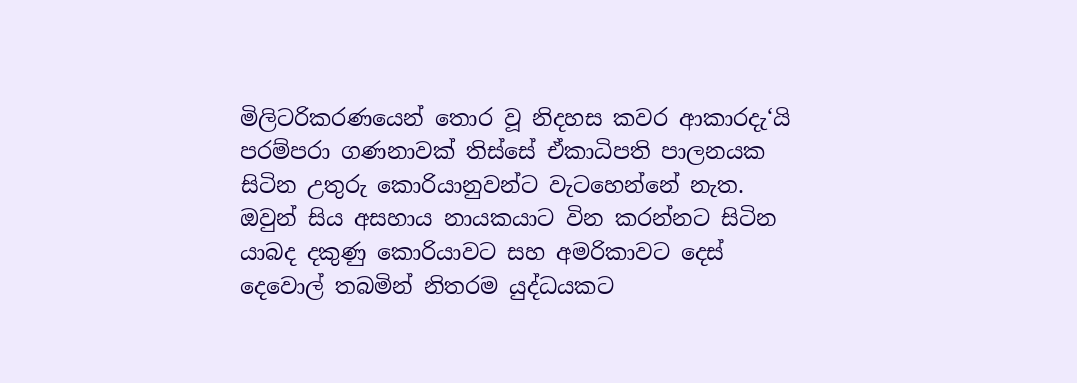මිලිටරිකරණයෙන් තොර වූ නිදහස කවර ආකාරදැ‘යි පරම්පරා ගණනාවක් තිස්සේ ඒකාධිපති පාලනයක සිටින උතුරු කොරියානුවන්ට වැටහෙන්නේ නැත. ඔවුන් සිය අසහාය නායකයාට වින කරන්නට සිටින යාබද දකුණු කොරියාවට සහ අමරිකාවට දෙස් දෙවොල් තබමින් නිතරම යුද්ධයකට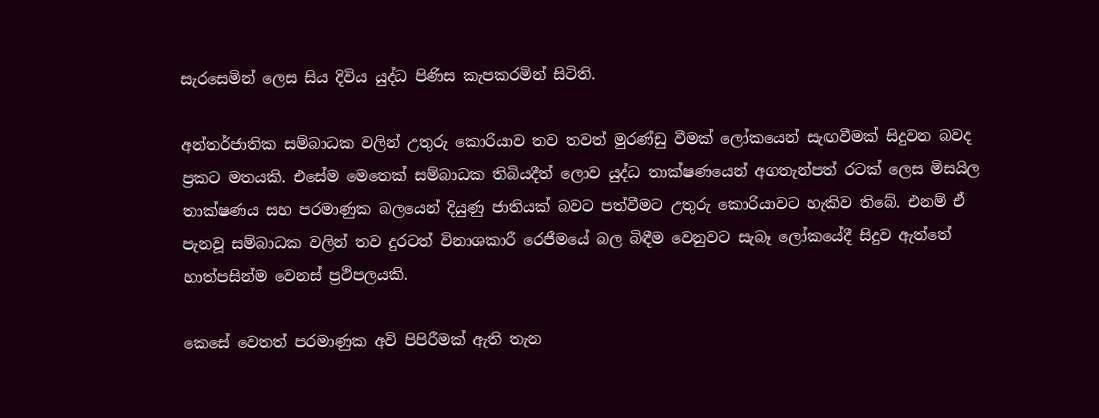සැරසෙමින් ලෙස සිය දිවිය යුද්ධ පිණිස කැපකරමින් සිටිති.

අන්තර්ජාතික සම්බාධක වලින් උතුරු කොරියාව තව තවත් මුරණ්ඩු වීමක් ලෝකයෙන් සැඟවීමක් සිදුවන බවද ප්‍රකට මතයකි. එසේම මෙතෙක් සම්බාධක තිබියදීත් ලොව යුද්ධ තාක්ෂණයෙන් අගතැන්පත් රටක් ලෙස මිසයිල තාක්ෂණය සහ පරමාණුක බලයෙන් දියුණු ජාතියක් බවට පත්වීමට උතුරු කොරියාවට හැකිව තිබේ. එනම් ඒ පැනවූ සම්බාධක වලින් තව දුරටත් විනාශකාරී රෙජීමයේ බල බිඳීම වෙනුවට සැබෑ ලෝකයේදී සිදුව ඇත්තේ හාත්පසින්ම වෙනස් ප්‍රථිපලයකි.

කෙසේ වෙතත් පරමාණුක අවි පිපිරීමක් ඇති තැන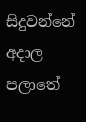සිදුවන්නේ අදාල පලාතේ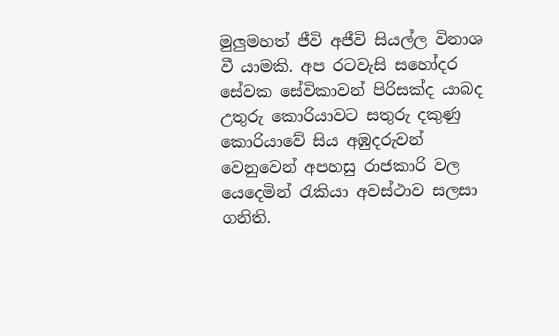මුලුමහත් ජීවි අජීවි සියල්ල විනාශ වී යාමකි. අප රටවැසි සහෝදර සේවක සේවිකාවන් පිරිසක්ද යාබද උතුරු කොරියාවට සතුරු දකුණු කොරියාවේ සිය අඹුදරුවන් වෙනුවෙන් අපහසු රාජකාරි වල යෙදෙමින් රැකියා අවස්ථාව සලසා ගනිති.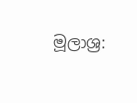මූලාශ්‍ර: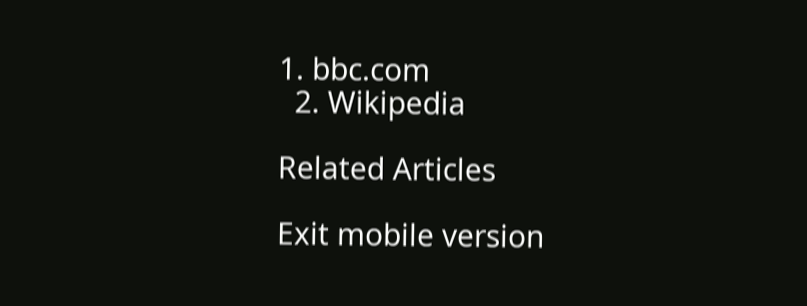1. bbc.com
  2. Wikipedia

Related Articles

Exit mobile version